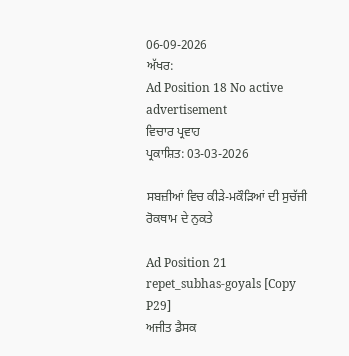06-09-2026
ਅੱਖਰ:
Ad Position 18 No active advertisement
ਵਿਚਾਰ ਪ੍ਰਵਾਹ
ਪ੍ਰਕਾਸ਼ਿਤ: 03-03-2026

ਸਬਜ਼ੀਆਂ ਵਿਚ ਕੀੜੇ-ਮਕੌੜਿਆਂ ਦੀ ਸੁਚੱਜੀ ਰੋਕਥਾਮ ਦੇ ਨੁਕਤੇ

Ad Position 21
repet_subhas-goyals [Copy P29]
ਅਜੀਤ ਡੈਸਕ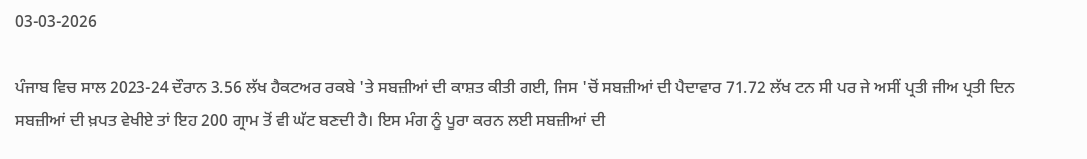03-03-2026

ਪੰਜਾਬ ਵਿਚ ਸਾਲ 2023-24 ਦੌਰਾਨ 3.56 ਲੱਖ ਹੈਕਟਅਰ ਰਕਬੇ 'ਤੇ ਸਬਜ਼ੀਆਂ ਦੀ ਕਾਸ਼ਤ ਕੀਤੀ ਗਈ, ਜਿਸ 'ਚੋਂ ਸਬਜ਼ੀਆਂ ਦੀ ਪੈਦਾਵਾਰ 71.72 ਲੱਖ ਟਨ ਸੀ ਪਰ ਜੇ ਅਸੀਂ ਪ੍ਰਤੀ ਜੀਅ ਪ੍ਰਤੀ ਦਿਨ ਸਬਜ਼ੀਆਂ ਦੀ ਖ਼ਪਤ ਵੇਖੀਏ ਤਾਂ ਇਹ 200 ਗ੍ਰਾਮ ਤੋਂ ਵੀ ਘੱਟ ਬਣਦੀ ਹੈ। ਇਸ ਮੰਗ ਨੂੰ ਪੂਰਾ ਕਰਨ ਲਈ ਸਬਜ਼ੀਆਂ ਦੀ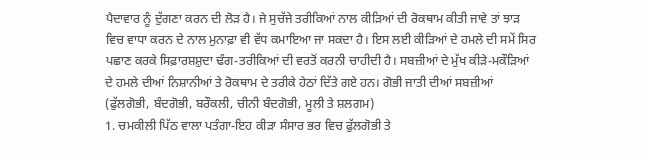ਪੈਦਾਵਾਰ ਨੂੰ ਦੁੱਗਣਾ ਕਰਨ ਦੀ ਲੋੜ ਹੈ। ਜੇ ਸੁਚੱਜੇ ਤਰੀਕਿਆਂ ਨਾਲ ਕੀੜਿਆਂ ਦੀ ਰੋਕਥਾਮ ਕੀਤੀ ਜਾਵੇ ਤਾਂ ਝਾੜ ਵਿਚ ਵਾਧਾ ਕਰਨ ਦੇ ਨਾਲ ਮੁਨਾਫ਼ਾ ਵੀ ਵੱਧ ਕਮਾਇਆ ਜਾ ਸਕਦਾ ਹੈ। ਇਸ ਲਈ ਕੀੜਿਆਂ ਦੇ ਹਮਲੇ ਦੀ ਸਮੇਂ ਸਿਰ ਪਛਾਣ ਕਰਕੇ ਸਿਫ਼ਾਰਸ਼ਸ਼ੁਦਾ ਢੰਗ-ਤਰੀਕਿਆਂ ਦੀ ਵਰਤੋਂ ਕਰਨੀ ਚਾਹੀਦੀ ਹੈ। ਸਬਜ਼ੀਆਂ ਦੇ ਮੁੱਖ ਕੀੜੇ-ਮਕੌੜਿਆਂ ਦੇ ਹਮਲੇ ਦੀਆਂ ਨਿਸ਼ਾਨੀਆਂ ਤੇ ਰੋਕਥਾਮ ਦੇ ਤਰੀਕੇ ਹੇਠਾਂ ਦਿੱਤੇ ਗਏ ਹਨ। ਗੋਭੀ ਜਾਤੀ ਦੀਆਂ ਸਬਜ਼ੀਆਂ (ਫੁੱਲਗੋਭੀ, ਬੰਦਗੋਭੀ, ਬਰੌਕਲੀ, ਚੀਨੀ ਬੰਦਗੋਭੀ, ਮੂਲੀ ਤੇ ਸ਼ਲਗਮ)
1. ਚਮਕੀਲੀ ਪਿੱਠ ਵਾਲਾ ਪਤੰਗਾ-ਇਹ ਕੀੜਾ ਸੰਸਾਰ ਭਰ ਵਿਚ ਫੁੱਲਗੋਭੀ ਤੇ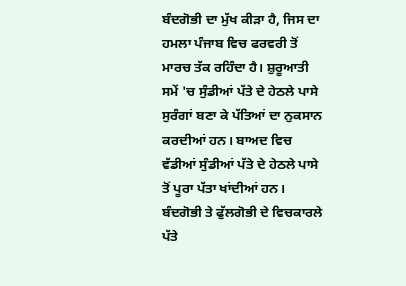ਬੰਦਗੋਭੀ ਦਾ ਮੁੱਖ ਕੀੜਾ ਹੈ, ਜਿਸ ਦਾ ਹਮਲਾ ਪੰਜਾਬ ਵਿਚ ਫਰਵਰੀ ਤੋਂ ਮਾਰਚ ਤੱਕ ਰਹਿੰਦਾ ਹੈ। ਸ਼ੁਰੂਆਤੀ ਸਮੇਂ 'ਚ ਸੁੰਡੀਆਂ ਪੱਤੇ ਦੇ ਹੇਠਲੇ ਪਾਸੇ ਸੁਰੰਗਾਂ ਬਣਾ ਕੇ ਪੱਤਿਆਂ ਦਾ ਨੁਕਸਾਨ ਕਰਦੀਆਂ ਹਨ। ਬਾਅਦ ਵਿਚ ਵੱਡੀਆਂ ਸੁੰਡੀਆਂ ਪੱਤੇ ਦੇ ਹੇਠਲੇ ਪਾਸੇ ਤੋਂ ਪੂਰਾ ਪੱਤਾ ਖਾਂਦੀਆਂ ਹਨ। ਬੰਦਗੋਭੀ ਤੇ ਫੁੱਲਗੋਭੀ ਦੇ ਵਿਚਕਾਰਲੇ ਪੱਤੇ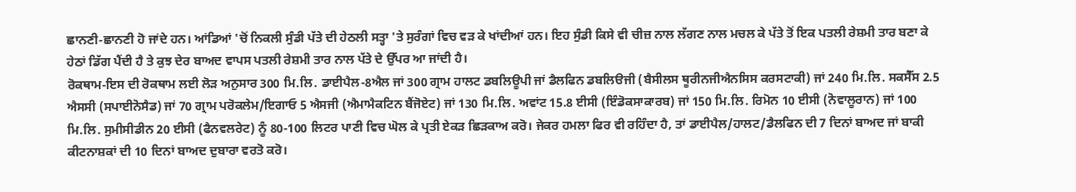ਛਾਨਣੀ-ਛਾਨਣੀ ਹੋ ਜਾਂਦੇ ਹਨ। ਆਂਡਿਆਂ 'ਚੋਂ ਨਿਕਲੀ ਸੁੰਡੀ ਪੱਤੇ ਦੀ ਹੇਠਲੀ ਸਤ੍ਹਾ 'ਤੇ ਸੁਰੰਗਾਂ ਵਿਚ ਵੜ ਕੇ ਖਾਂਦੀਆਂ ਹਨ। ਇਹ ਸੁੰਡੀ ਕਿਸੇ ਵੀ ਚੀਜ਼ ਨਾਲ ਲੱਗਣ ਨਾਲ ਮਚਲ ਕੇ ਪੱਤੇ ਤੋਂ ਇਕ ਪਤਲੀ ਰੇਸ਼ਮੀ ਤਾਰ ਬਣਾ ਕੇ ਹੇਠਾਂ ਡਿੱਗ ਪੈਂਦੀ ਹੈ ਤੇ ਕੁਝ ਦੇਰ ਬਾਅਦ ਵਾਪਸ ਪਤਲੀ ਰੇਸ਼ਮੀ ਤਾਰ ਨਾਲ ਪੱਤੇ ਦੇ ਉੱਪਰ ਆ ਜਾਂਦੀ ਹੈ।
ਰੋਕਥਾਮ-ਇਸ ਦੀ ਰੋਕਥਾਮ ਲਈ ਲੋੜ ਅਨੁਸਾਰ 300 ਮਿ.ਲਿ. ਡਾਈਪੈਲ-8ਐਲ ਜਾਂ 300 ਗ੍ਰਾਮ ਹਾਲਟ ਡਬਲਿਊਪੀ ਜਾਂ ਡੈਲਫਿਨ ਡਬਲਿੳਜੀ (ਬੈਸੀਲਸ ਥੂਰੀਨਜੀਐਨਸਿਸ ਕਰਸਟਾਕੀ) ਜਾਂ 240 ਮਿ.ਲਿ. ਸਕਸੈੱਸ 2.5 ਐਸਸੀ (ਸਪਾਈਨੋਸੈਡ) ਜਾਂ 70 ਗ੍ਰਾਮ ਪਰੋਕਲੇਮ/ਇਗਾਓ 5 ਐਸਜੀ (ਐਮਾਮੈਕਟਿਨ ਬੈਂਜੋਏਟ) ਜਾਂ 130 ਮਿ.ਲਿ. ਅਵਾਂਟ 15.8 ਈਸੀ (ਇੰਡੋਕਸਾਕਾਰਬ) ਜਾਂ 150 ਮਿ.ਲਿ. ਰਿਮੋਨ 10 ਈਸੀ (ਨੋਵਾਲੂਰਾਨ) ਜਾਂ 100 ਮਿ.ਲਿ. ਸੁਮੀਸੀਡੀਨ 20 ਈਸੀ (ਫੈਨਵਲਰੇਟ) ਨੂੰ 80-100 ਲਿਟਰ ਪਾਣੀ ਵਿਚ ਘੋਲ ਕੇ ਪ੍ਰਤੀ ਏਕੜ ਛਿੜਕਾਅ ਕਰੋ। ਜੇਕਰ ਹਮਲਾ ਫਿਰ ਵੀ ਰਹਿੰਦਾ ਹੈ, ਤਾਂ ਡਾਈਪੈਲ/ਹਾਲਟ/ਡੈਲਫਿਨ ਦੀ 7 ਦਿਨਾਂ ਬਾਅਦ ਜਾਂ ਬਾਕੀ ਕੀਟਨਾਸ਼ਕਾਂ ਦੀ 10 ਦਿਨਾਂ ਬਾਅਦ ਦੁਬਾਰਾ ਵਰਤੋ ਕਰੋ।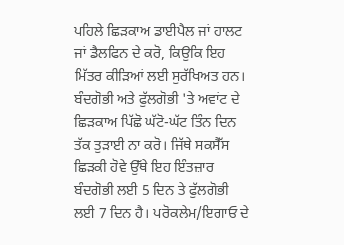ਪਹਿਲੇ ਛਿੜਕਾਅ ਡਾਈਪੈਲ ਜਾਂ ਹਾਲਟ ਜਾਂ ਡੈਲਫਿਨ ਦੇ ਕਰੋ, ਕਿਉਕਿ ਇਹ ਮਿੱਤਰ ਕੀੜਿਆਂ ਲਈ ਸੁਰੱਖਿਅਤ ਹਨ। ਬੰਦਗੋਭੀ ਅਤੇ ਫੁੱਲਗੋਭੀ 'ਤੇ ਅਵਾਂਟ ਦੇ ਛਿੜਕਾਅ ਪਿੱਛੋ ਘੱਟੋ-ਘੱਟ ਤਿੰਨ ਦਿਨ ਤੱਕ ਤੁੜਾਈ ਨਾ ਕਰੋ। ਜਿੱਥੇ ਸਕਸੈੱਸ ਛਿੜਕੀ ਹੋਵੇ ਉੱਥੇ ਇਹ ਇੰਤਜ਼ਾਰ ਬੰਦਗੋਭੀ ਲਈ 5 ਦਿਨ ਤੇ ਫੁੱਲਗੋਭੀ ਲਈ 7 ਦਿਨ ਹੈ। ਪਰੋਕਲੇਮ/ਇਗਾਓ ਦੇ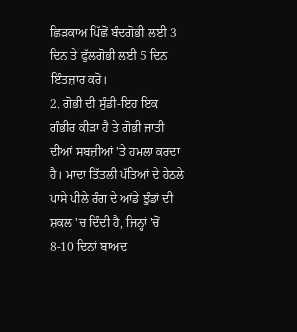ਛਿੜਕਾਅ ਪਿੱਛੋਂ ਬੰਦਗੋਭੀ ਲਈ 3 ਦਿਨ ਤੇ ਫੁੱਲਗੋਭੀ ਲਈ 5 ਦਿਨ ਇੰਤਜ਼ਾਰ ਕਰੋ।
2. ਗੋਭੀ ਦੀ ਸੁੰਡੀ-ਇਹ ਇਕ ਗੰਭੀਰ ਕੀੜਾ ਹੈ ਤੇ ਗੋਭੀ ਜਾਤੀ ਦੀਆਂ ਸਬਜ਼ੀਆਂ 'ਤੇ ਹਮਲਾ ਕਰਦਾ ਹੈ। ਮਾਦਾ ਤਿੱਤਲੀ ਪੱਤਿਆਂ ਦੇ ਹੇਠਲੇ ਪਾਸੇ ਪੀਲੇ ਰੰਗ ਦੇ ਆਂਡੇ ਝੁੰਡਾਂ ਦੀ ਸ਼ਕਲ 'ਚ ਦਿੰਦੀ ਹੈ, ਜਿਨ੍ਹਾਂ 'ਚੋਂ 8-10 ਦਿਨਾਂ ਬਾਅਦ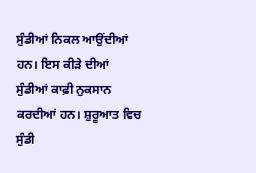ਸੁੰਡੀਆਂ ਨਿਕਲ ਆਉਂਦੀਆਂ ਹਨ। ਇਸ ਕੀੜੇ ਦੀਆਂ ਸੁੰਡੀਆਂ ਕਾਫ਼ੀ ਨੁਕਸਾਨ ਕਰਦੀਆਂ ਹਨ। ਸ਼ੁਰੂਆਤ ਵਿਚ ਸੁੰਡੀ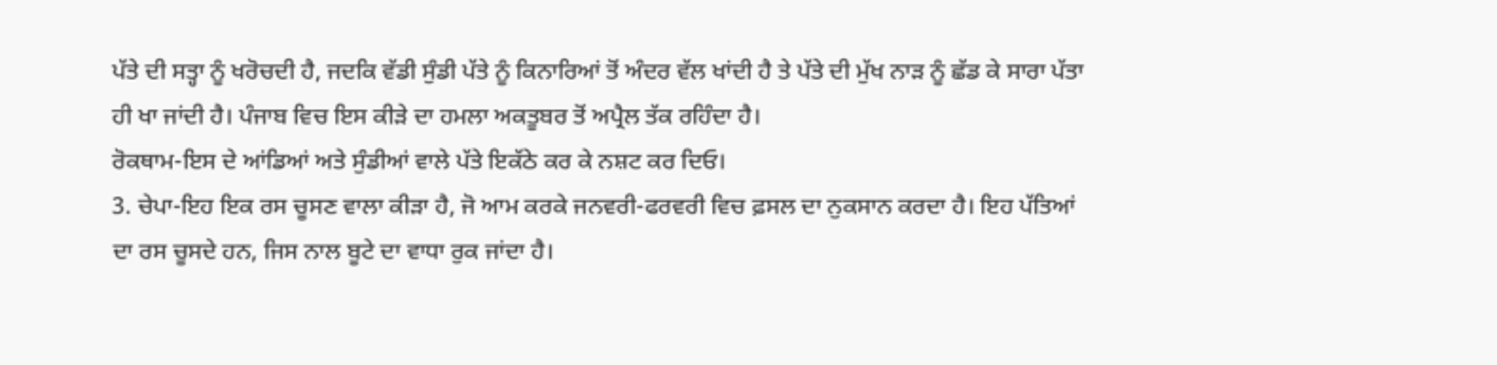ਪੱਤੇ ਦੀ ਸਤ੍ਹਾ ਨੂੰ ਖਰੋਚਦੀ ਹੈ, ਜਦਕਿ ਵੱਡੀ ਸੁੰਡੀ ਪੱਤੇ ਨੂੰ ਕਿਨਾਰਿਆਂ ਤੋਂ ਅੰਦਰ ਵੱਲ ਖਾਂਦੀ ਹੈ ਤੇ ਪੱਤੇ ਦੀ ਮੁੱਖ ਨਾੜ ਨੂੰ ਛੱਡ ਕੇ ਸਾਰਾ ਪੱਤਾ ਹੀ ਖਾ ਜਾਂਦੀ ਹੈ। ਪੰਜਾਬ ਵਿਚ ਇਸ ਕੀੜੇ ਦਾ ਹਮਲਾ ਅਕਤੂਬਰ ਤੋਂ ਅਪ੍ਰੈਲ ਤੱਕ ਰਹਿੰਦਾ ਹੈ।
ਰੋਕਥਾਮ-ਇਸ ਦੇ ਆਂਡਿਆਂ ਅਤੇ ਸੁੰਡੀਆਂ ਵਾਲੇ ਪੱਤੇ ਇਕੱਠੇ ਕਰ ਕੇ ਨਸ਼ਟ ਕਰ ਦਿਓ।
3. ਚੇਪਾ-ਇਹ ਇਕ ਰਸ ਚੂਸਣ ਵਾਲਾ ਕੀੜਾ ਹੈ, ਜੋ ਆਮ ਕਰਕੇ ਜਨਵਰੀ-ਫਰਵਰੀ ਵਿਚ ਫ਼ਸਲ ਦਾ ਨੁਕਸਾਨ ਕਰਦਾ ਹੈ। ਇਹ ਪੱਤਿਆਂ ਦਾ ਰਸ ਚੂਸਦੇ ਹਨ, ਜਿਸ ਨਾਲ ਬੂਟੇ ਦਾ ਵਾਧਾ ਰੁਕ ਜਾਂਦਾ ਹੈ।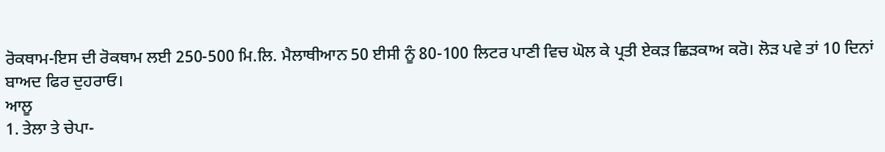ਰੋਕਥਾਮ-ਇਸ ਦੀ ਰੋਕਥਾਮ ਲਈ 250-500 ਮਿ.ਲਿ. ਮੈਲਾਥੀਆਨ 50 ਈਸੀ ਨੂੰ 80-100 ਲਿਟਰ ਪਾਣੀ ਵਿਚ ਘੋਲ ਕੇ ਪ੍ਰਤੀ ਏਕੜ ਛਿੜਕਾਅ ਕਰੋ। ਲੋੜ ਪਵੇ ਤਾਂ 10 ਦਿਨਾਂ ਬਾਅਦ ਫਿਰ ਦੁਹਰਾਓ।
ਆਲੂ
1. ਤੇਲਾ ਤੇ ਚੇਪਾ-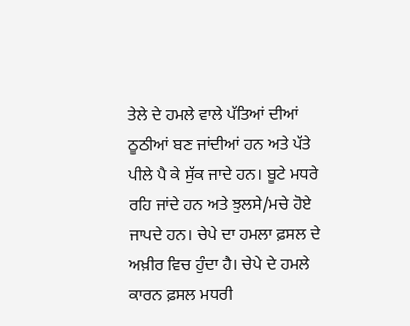ਤੇਲੇ ਦੇ ਹਮਲੇ ਵਾਲੇ ਪੱਤਿਆਂ ਦੀਆਂ ਠੂਠੀਆਂ ਬਣ ਜਾਂਦੀਆਂ ਹਨ ਅਤੇ ਪੱਤੇ ਪੀਲੇ ਪੈ ਕੇ ਸੁੱਕ ਜਾਦੇ ਹਨ। ਬੂਟੇ ਮਧਰੇ ਰਹਿ ਜਾਂਦੇ ਹਨ ਅਤੇ ਝੁਲਸੇ/ਮਚੇ ਹੋਏ ਜਾਪਦੇ ਹਨ। ਚੇਪੇ ਦਾ ਹਮਲਾ ਫ਼ਸਲ ਦੇ ਅਖ਼ੀਰ ਵਿਚ ਹੁੰਦਾ ਹੈ। ਚੇਪੇ ਦੇ ਹਮਲੇ ਕਾਰਨ ਫ਼ਸਲ ਮਧਰੀ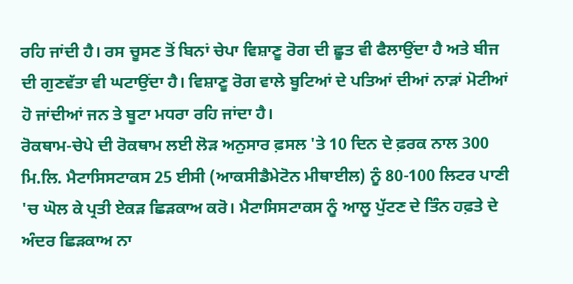ਰਹਿ ਜਾਂਦੀ ਹੈ। ਰਸ ਚੂਸਣ ਤੋਂ ਬਿਨਾਂ ਚੇਪਾ ਵਿਸ਼ਾਣੂ ਰੋਗ ਦੀ ਛੂਤ ਵੀ ਫੈਲਾਉਂਦਾ ਹੈ ਅਤੇ ਬੀਜ ਦੀ ਗੁਣਵੱਤਾ ਵੀ ਘਟਾਉਂਦਾ ਹੈ। ਵਿਸ਼ਾਣੂ ਰੋਗ ਵਾਲੇ ਬੂਟਿਆਂ ਦੇ ਪਤਿਆਂ ਦੀਆਂ ਨਾੜਾਂ ਮੋਟੀਆਂ ਹੋ ਜਾਂਦੀਆਂ ਜਨ ਤੇ ਬੂਟਾ ਮਧਰਾ ਰਹਿ ਜਾਂਦਾ ਹੈ।
ਰੋਕਥਾਮ-ਚੇਪੇ ਦੀ ਰੋਕਥਾਮ ਲਈ ਲੋੜ ਅਨੁਸਾਰ ਫ਼ਸਲ 'ਤੇ 10 ਦਿਨ ਦੇ ਫ਼ਰਕ ਨਾਲ 300 ਮਿ.ਲਿ. ਮੈਟਾਸਿਸਟਾਕਸ 25 ਈਸੀ (ਆਕਸੀਡੈਮੇਟੋਨ ਮੀਥਾਈਲ) ਨੂੰ 80-100 ਲਿਟਰ ਪਾਣੀ 'ਚ ਘੋਲ ਕੇ ਪ੍ਰਤੀ ਏਕੜ ਛਿੜਕਾਅ ਕਰੋ। ਮੈਟਾਸਿਸਟਾਕਸ ਨੂੰ ਆਲੂ ਪੁੱਟਣ ਦੇ ਤਿੰਨ ਹਫ਼ਤੇ ਦੇ ਅੰਦਰ ਛਿੜਕਾਅ ਨਾ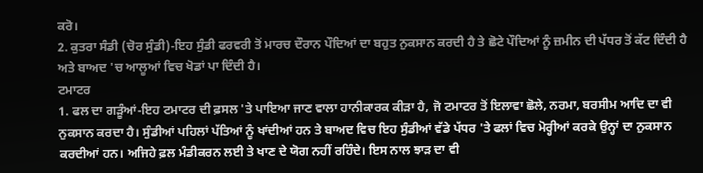ਕਰੋ।
2. ਕੁਤਰਾ ਸੰਡੀ (ਚੋਰ ਸੁੰਡੀ)-ਇਹ ਸੁੰਡੀ ਫਰਵਰੀ ਤੋਂ ਮਾਰਚ ਦੌਰਾਨ ਪੌਦਿਆਂ ਦਾ ਬਹੁਤ ਨੁਕਸਾਨ ਕਰਦੀ ਹੈ ਤੇ ਛੋਟੇ ਪੌਦਿਆਂ ਨੂੰ ਜ਼ਮੀਨ ਦੀ ਪੱਧਰ ਤੋਂ ਕੱਟ ਦਿੰਦੀ ਹੈ ਅਤੇ ਬਾਅਦ 'ਚ ਆਲੂਆਂ ਵਿਚ ਖੋਡਾਂ ਪਾ ਦਿੰਦੀ ਹੈ।
ਟਮਾਟਰ
1. ਫਲ ਦਾ ਗੜੂੰਆਂ-ਇਹ ਟਮਾਟਰ ਦੀ ਫ਼ਸਲ 'ਤੇ ਪਾਇਆ ਜਾਣ ਵਾਲਾ ਹਾਨੀਕਾਰਕ ਕੀੜਾ ਹੈ, ਜੋ ਟਮਾਟਰ ਤੋਂ ਇਲਾਵਾ ਛੋਲੇ, ਨਰਮਾ, ਬਰਸੀਮ ਆਦਿ ਦਾ ਵੀ ਨੁਕਸਾਨ ਕਰਦਾ ਹੈ। ਸੁੰਡੀਆਂ ਪਹਿਲਾਂ ਪੱਤਿਆਂ ਨੂੰ ਖਾਂਦੀਆਂ ਹਨ ਤੇ ਬਾਅਦ ਵਿਚ ਇਹ ਸੁੰਡੀਆਂ ਵੱਡੇ ਪੱਧਰ 'ਤੇ ਫਲਾਂ ਵਿਚ ਮੋਰ੍ਹੀਆਂ ਕਰਕੇ ਉਨ੍ਹਾਂ ਦਾ ਨੁਕਸਾਨ ਕਰਦੀਆਂ ਹਨ। ਅਜਿਹੇ ਫ਼ਲ ਮੰਡੀਕਰਨ ਲਈ ਤੇ ਖਾਣ ਦੇ ਯੋਗ ਨਹੀਂ ਰਹਿੰਦੇ। ਇਸ ਨਾਲ ਝਾੜ ਦਾ ਵੀ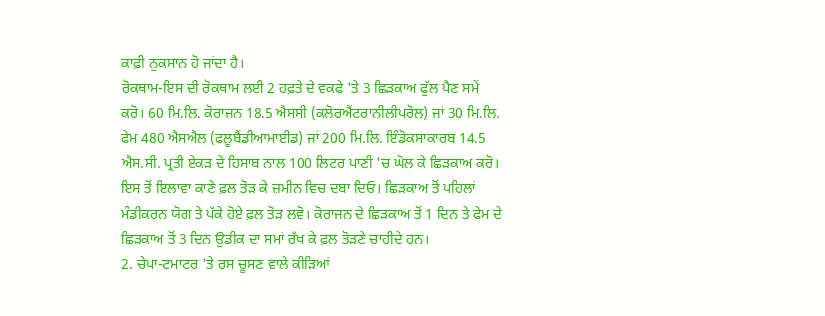ਕਾਫ਼ੀ ਨੁਕਸਾਨ ਹੋ ਜਾਂਦਾ ਹੈ।
ਰੋਕਥਾਮ-ਇਸ ਦੀ ਰੋਕਥਾਮ ਲਈ 2 ਹਫ਼ਤੇ ਦੇ ਵਕਫੇ 'ਤੇ 3 ਛਿੜਕਾਅ ਫੁੱਲ ਪੈਣ ਸਮੇਂ ਕਰੋ। 60 ਮਿ.ਲਿ. ਕੋਰਾਜਨ 18.5 ਐਸਸੀ (ਕਲੋਰਐਂਟਰਾਨੀਲੀਪਰੋਲ) ਜਾਂ 30 ਮਿ.ਲਿ. ਫੇਮ 480 ਐਸਐਲ (ਫਲੂਬੈਂਡੀਆਮਾਈਡ) ਜਾਂ 200 ਮਿ.ਲਿ. ਇੰਡੋਕਸਾਕਾਰਬ 14.5 ਐਸ.ਸੀ. ਪ੍ਰਤੀ ਏਕੜ ਦੇ ਹਿਸਾਬ ਨਾਲ 100 ਲਿਟਰ ਪਾਣੀ 'ਚ ਘੋਲ ਕੇ ਛਿੜਕਾਅ ਕਰੋ। ਇਸ ਤੋਂ ਇਲਾਵਾ ਕਾਣੇ ਫ਼ਲ ਤੋੜ ਕੇ ਜ਼ਮੀਨ ਵਿਚ ਦਬਾ ਦਿਓ। ਛਿੜਕਾਅ ਤੋਂ ਪਹਿਲਾਂ ਮੰਡੀਕਰਨ ਯੋਗ ਤੇ ਪੱਕੇ ਹੋਏ ਫ਼ਲ ਤੋੜ ਲਵੋ। ਕੋਰਾਜਨ ਦੇ ਛਿੜਕਾਅ ਤੋਂ 1 ਦਿਨ ਤੇ ਫੇਮ ਦੇ ਛਿੜਕਾਅ ਤੋਂ 3 ਦਿਨ ਉਡੀਕ ਦਾ ਸਮਾਂ ਰੱਖ ਕੇ ਫ਼ਲ ਤੋੜਣੇ ਚਾਹੀਦੇ ਹਨ।
2. ਚੇਪਾ-ਟਮਾਟਰ 'ਤੇ ਰਸ ਚੂਸਣ ਵਾਲੇ ਕੀੜਿਆਂ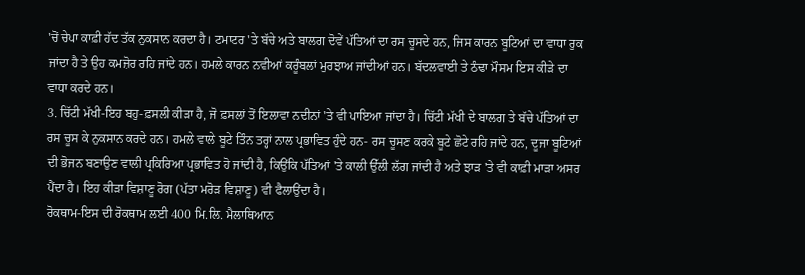'ਚੋਂ ਚੇਪਾ ਕਾਫ਼ੀ ਹੱਦ ਤੱਕ ਨੁਕਸਾਨ ਕਰਦਾ ਹੈ। ਟਮਾਟਰ 'ਤੇ ਬੱਚੇ ਅਤੇ ਬਾਲਗ ਦੋਵੇਂ ਪੱਤਿਆਂ ਦਾ ਰਸ ਚੂਸਦੇ ਹਨ, ਜਿਸ ਕਾਰਨ ਬੂਟਿਆਂ ਦਾ ਵਾਧਾ ਰੁਕ ਜਾਂਦਾ ਹੈ ਤੇ ਉਹ ਕਮਜ਼ੋਰ ਰਹਿ ਜਾਂਦੇ ਹਨ। ਹਮਲੇ ਕਾਰਨ ਨਵੀਆਂ ਕਰੂੰਬਲਾਂ ਮੁਰਝਾਅ ਜਾਂਦੀਆਂ ਹਨ। ਬੱਦਲਵਾਈ ਤੇ ਠੰਢਾ ਮੌਸਮ ਇਸ ਕੀੜੇ ਦਾ ਵਾਧਾ ਕਰਦੇ ਹਨ।
3. ਚਿੱਟੀ ਮੱਖੀ-ਇਹ ਬਹੁ-ਫ਼ਸਲੀ ਕੀੜਾ ਹੈ, ਜੋ ਫ਼ਸਲਾਂ ਤੋਂ ਇਲਾਵਾ ਨਦੀਨਾਂ 'ਤੇ ਵੀ ਪਾਇਆ ਜਾਂਦਾ ਹੈ। ਚਿੱਟੀ ਮੱਖੀ ਦੇ ਬਾਲਗ ਤੇ ਬੱਚੇ ਪੱਤਿਆਂ ਦਾ ਰਸ ਚੂਸ ਕੇ ਨੁਕਸਾਨ ਕਰਦੇ ਹਨ। ਹਮਲੇ ਵਾਲੇ ਬੂਟੇ ਤਿੰਨ ਤਰ੍ਹਾਂ ਨਾਲ ਪ੍ਰਭਾਵਿਤ ਹੁੰਦੇ ਹਨ- ਰਸ ਚੂਸਣ ਕਰਕੇ ਬੂਟੇ ਛੋਟੇ ਰਹਿ ਜਾਂਦੇ ਹਨ, ਦੂਜਾ ਬੂਟਿਆਂ ਦੀ ਭੋਜਨ ਬਣਾਉਣ ਵਾਲੀ ਪ੍ਰਕਿਰਿਆ ਪ੍ਰਭਾਵਿਤ ਹੋ ਜਾਂਦੀ ਹੈ, ਕਿਉਂਕਿ ਪੱਤਿਆਂ 'ਤੇ ਕਾਲੀ ਉੱਲੀ ਲੱਗ ਜਾਂਦੀ ਹੈ ਅਤੇ ਝਾੜ 'ਤੇ ਵੀ ਕਾਫ਼ੀ ਮਾੜਾ ਅਸਰ ਪੈਂਦਾ ਹੈ। ਇਹ ਕੀੜਾ ਵਿਸ਼ਾਣੂ ਰੋਗ (ਪੱਤਾ ਮਰੋੜ ਵਿਸ਼ਾਣੂ) ਵੀ ਫੈਲਾਉਂਦਾ ਹੈ।
ਰੋਕਥਾਮ-ਇਸ ਦੀ ਰੋਕਥਾਮ ਲਈ 400 ਮਿ.ਲਿ. ਮੈਲਾਥਿਆਨ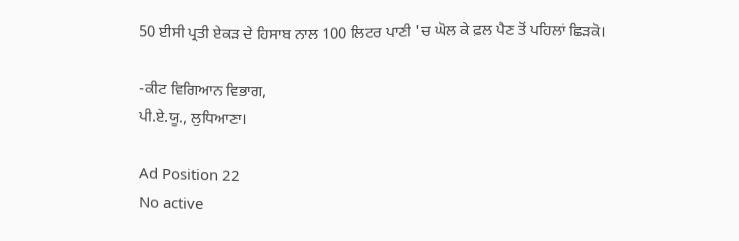50 ਈਸੀ ਪ੍ਰਤੀ ਏਕੜ ਦੇ ਹਿਸਾਬ ਨਾਲ 100 ਲਿਟਰ ਪਾਣੀ 'ਚ ਘੋਲ ਕੇ ਫ਼ਲ ਪੈਣ ਤੋਂ ਪਹਿਲਾਂ ਛਿੜਕੋ।

-ਕੀਟ ਵਿਗਿਆਨ ਵਿਭਾਗ,
ਪੀ.ਏ.ਯੂ., ਲੁਧਿਆਣਾ।

Ad Position 22
No active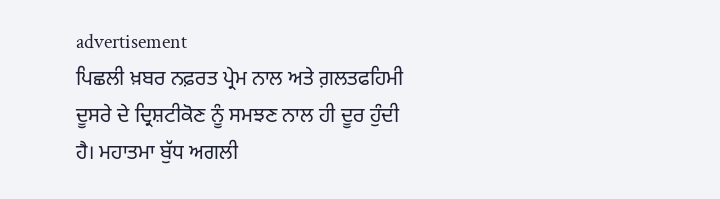advertisement
ਪਿਛਲੀ ਖ਼ਬਰ ਨਫ਼ਰਤ ਪ੍ਰੇਮ ਨਾਲ ਅਤੇ ਗ਼ਲਤਫਹਿਮੀ ਦੂਸਰੇ ਦੇ ਦ੍ਰਿਸ਼ਟੀਕੋਣ ਨੂੰ ਸਮਝਣ ਨਾਲ ਹੀ ਦੂਰ ਹੁੰਦੀ ਹੈ। ਮਹਾਤਮਾ ਬੁੱਧ ਅਗਲੀ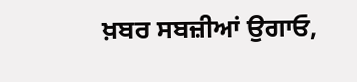ਖ਼ਬਰ ਸਬਜ਼ੀਆਂ ਉਗਾਓ,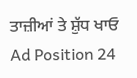ਤਾਜ਼ੀਆਂ ਤੇ ਸ਼ੁੱਧ ਖਾਓ
Ad Position 24